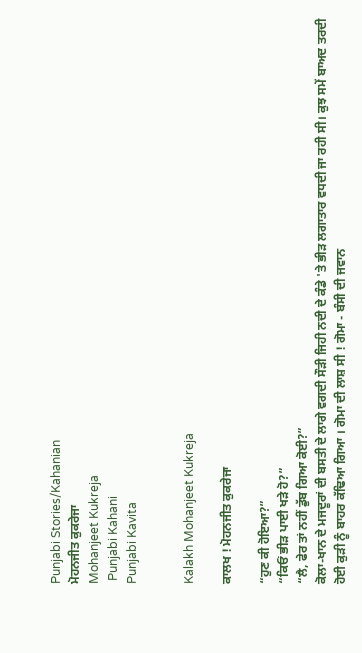Punjabi Stories/Kahanian
ਮੋਹਨਜੀਤ ਕੁਕਰੇਜਾ
Mohanjeet Kukreja
 Punjabi Kahani
Punjabi Kavita


Kalakh Mohanjeet Kukreja

ਕਾਲਖ ! ਮੋਹਨਜੀਤ ਕੁਕਰੇਜਾ

“ਹੁਣ ਕੀ ਹੋਇਆ?”
“ਕਿਓਂ ਭੀੜ ਪਾਈ ਖੜੇ ਹੋ?”
“ਲੈ, ਫੇਰ ਤਾਂ ਨਹੀਂ ਡੁੱਬ ਗਿਆ ਕੋਈ?”
ਕੋਲਾ-ਖਾਨ ਦੇ ਮਜਦੂਰਾਂ ਦੀ ਬਸਤੀ ਦੇ ਲਾਗੇ ਵਗਦੀ ਸੌੜੀ ਜਿਹੀ ਨਦੀ ਦੇ ਕੰਡੇ 'ਤੇ ਭੀੜ ਲਗਾਤਾਰ ਵਧਦੀ ਜਾ ਰਹੀ ਸੀ। ਕੁਝ ਸਮੇਂ ਬਾਅਦ ਤਰਦੀ ਹੋਈ ਕੁੜੀ ਨੂੰ ਬਾਹਰ ਕੱਢਿਆ ਗਿਆ । ਗੋਮਾ ਦੀ ਲਾਸ਼ ਸੀ ! ਗੋਮਾ - ਬੰਸੀ ਦੀ ਜਵਾਨ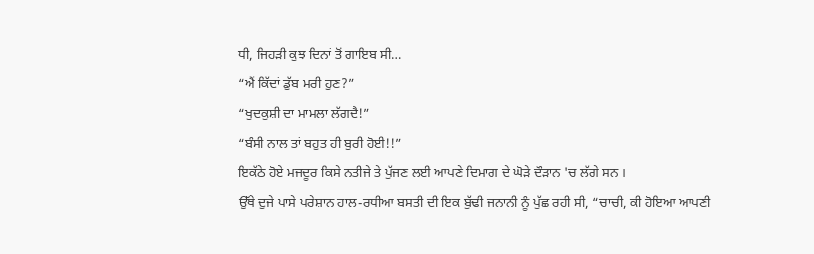ਧੀ, ਜਿਹੜੀ ਕੁਝ ਦਿਨਾਂ ਤੋਂ ਗਾਇਬ ਸੀ…
“ਐਂ ਕਿੱਦਾਂ ਡੁੱਬ ਮਰੀ ਹੁਣ?”
“ਖੁਦਕੁਸ਼ੀ ਦਾ ਮਾਮਲਾ ਲੱਗਦੈ!”
“ਬੰਸੀ ਨਾਲ ਤਾਂ ਬਹੁਤ ਹੀ ਬੁਰੀ ਹੋਈ!!”
ਇਕੱਠੇ ਹੋਏ ਮਜਦੂਰ ਕਿਸੇ ਨਤੀਜੇ ਤੇ ਪੁੱਜਣ ਲਈ ਆਪਣੇ ਦਿਮਾਗ ਦੇ ਘੋੜੇ ਦੌੜਾਨ 'ਚ ਲੱਗੇ ਸਨ ।
ਉੱਥੇ ਦੁਜੇ ਪਾਸੇ ਪਰੇਸ਼ਾਨ ਹਾਲ-ਰਧੀਆ ਬਸਤੀ ਦੀ ਇਕ ਬੁੱਢੀ ਜਨਾਨੀ ਨੂੰ ਪੁੱਛ ਰਹੀ ਸੀ, “ਚਾਚੀ, ਕੀ ਹੋਇਆ ਆਪਣੀ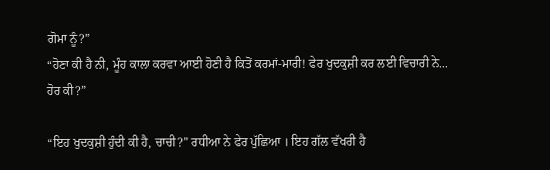ਗੋਮਾ ਨੂੰ?”
“ਹੋਣਾ ਕੀ ਹੈ ਨੀ, ਮੂੰਹ ਕਾਲਾ ਕਰਵਾ ਆਈ ਹੋਣੀ ਹੈ ਕਿਤੋਂ ਕਰਮਾਂ-ਮਾਰੀ! ਫੇਰ ਖੁਦਕੁਸ਼ੀ ਕਰ ਲਈ ਵਿਚਾਰੀ ਨੇ... ਹੋਰ ਕੀ?”

“ਇਹ ਖੁਦਕੁਸ਼ੀ ਹੁੰਦੀ ਕੀ ਹੈ, ਚਾਚੀ?” ਰਧੀਆ ਨੇ ਫੇਰ ਪੁੱਛਿਆ । ਇਹ ਗੱਲ ਵੱਖਰੀ ਹੈ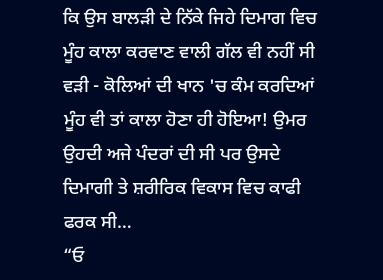ਕਿ ਉਸ ਬਾਲੜੀ ਦੇ ਨਿੱਕੇ ਜਿਹੇ ਦਿਮਾਗ ਵਿਚ ਮੂੰਹ ਕਾਲਾ ਕਰਵਾਣ ਵਾਲੀ ਗੱਲ ਵੀ ਨਹੀਂ ਸੀ ਵੜੀ - ਕੋਲਿਆਂ ਦੀ ਖਾਨ 'ਚ ਕੰਮ ਕਰਦਿਆਂ ਮੂੰਹ ਵੀ ਤਾਂ ਕਾਲਾ ਹੋਣਾ ਹੀ ਹੋਇਆ! ਉਮਰ ਉਹਦੀ ਅਜੇ ਪੰਦਰਾਂ ਦੀ ਸੀ ਪਰ ਉਸਦੇ ਦਿਮਾਗੀ ਤੇ ਸ਼ਰੀਰਿਕ ਵਿਕਾਸ ਵਿਚ ਕਾਫੀ ਫਰਕ ਸੀ…
“ਓ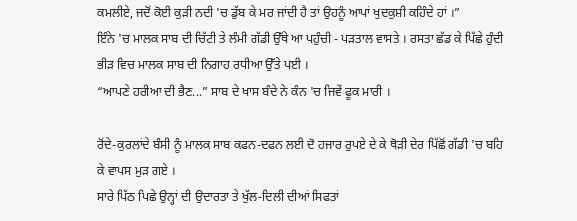ਕਮਲੀਏ, ਜਦੋਂ ਕੋਈ ਕੁੜੀ ਨਦੀ 'ਚ ਡੁੱਬ ਕੇ ਮਰ ਜਾਂਦੀ ਹੈ ਤਾਂ ਉਹਨੂੰ ਆਪਾਂ ਖੁਦਕੁਸ਼ੀ ਕਹਿੰਦੇ ਹਾਂ ।”
ਇੰਨੇ 'ਚ ਮਾਲਕ ਸਾਬ ਦੀ ਚਿੱਟੀ ਤੇ ਲੰਮੀ ਗੱਡੀ ਉੱਥੇ ਆ ਪਹੁੰਚੀ - ਪੜਤਾਲ ਵਾਸਤੇ । ਰਸਤਾ ਛੱਡ ਕੇ ਪਿੱਛੇ ਹੁੰਦੀ ਭੀੜ ਵਿਚ ਮਾਲਕ ਸਾਬ ਦੀ ਨਿਗਾਹ ਰਧੀਆ ਉੱਤੇ ਪਈ ।
“ਆਪਣੇ ਹਰੀਆ ਦੀ ਭੈਣ...” ਸਾਬ ਦੇ ਖਾਸ ਬੰਦੇ ਨੇ ਕੰਨ 'ਚ ਜਿਵੇਂ ਫੂਕ ਮਾਰੀ ।

ਰੋਂਦੇ-ਕੁਰਲਾਂਦੇ ਬੰਸੀ ਨੂੰ ਮਾਲਕ ਸਾਬ ਕਫਨ-ਦਫਨ ਲਈ ਦੋ ਹਜਾਰ ਰੁਪਏ ਦੇ ਕੇ ਥੋੜੀ ਦੇਰ ਪਿੱਛੋਂ ਗੱਡੀ 'ਚ ਬਹਿ ਕੇ ਵਾਪਸ ਮੁੜ ਗਏ ।
ਸਾਰੇ ਪਿੱਠ ਪਿਛੇ ਉਨ੍ਹਾਂ ਦੀ ਉਦਾਰਤਾ ਤੇ ਖੁੱਲ-ਦਿਲੀ ਦੀਆਂ ਸਿਫਤਾਂ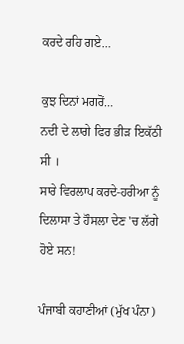ਕਰਦੇ ਰਹਿ ਗਏ…

ਕੁਝ ਦਿਨਾਂ ਮਗਰੋਂ…
ਨਦੀ ਦੇ ਲਾਗੇ ਫਿਰ ਭੀੜ ਇਕੱਠੀ ਸੀ ।
ਸਾਰੇ ਵਿਰਲਾਪ ਕਰਦੇ-ਹਰੀਆ ਨੂੰ ਦਿਲਾਸਾ ਤੇ ਹੌਸਲਾ ਦੇਣ 'ਚ ਲੱਗੇ ਹੋਏ ਸਨ!

ਪੰਜਾਬੀ ਕਹਾਣੀਆਂ (ਮੁੱਖ ਪੰਨਾ)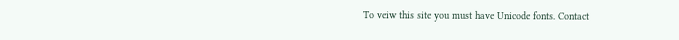To veiw this site you must have Unicode fonts. Contact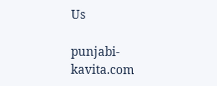Us

punjabi-kavita.com